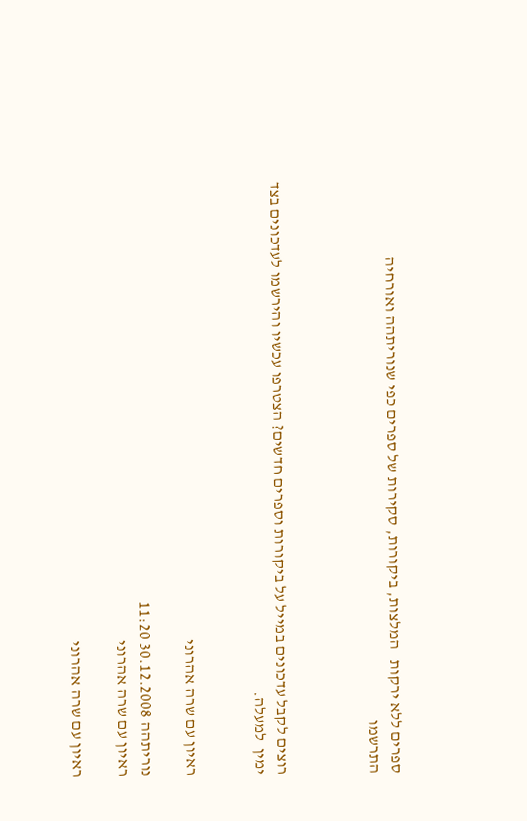ספרים ללא ירקות   המלצות, ביקורות, סקירות של ספרים כפי שנוריתהה ואורחיה
התרשמו



רוצים לקבל עדכונים במייל על ביקורות וספרים חדשים? הצטרפו עכשיו והירשמו לעדכונים בצד ימין  למעלה.


ראיון עם שרה אהרוני

נוריתהה 30.12.2008 11:20
ראיון עם שרה אהרוני

ראיון עם שרה אהרוני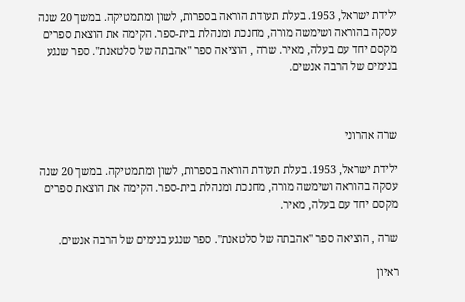ילידת ישראל, 1953. בעלת תעודת הוראה בספרות, לשון ומתמטיקה. במשך 20 שנה עסקה בהוראה ושימשה מורה, מחנכת ומנהלת בית-ספר. הקימה את הוצאת ספרים מקסם יחד עם בעלה, מאיר. שרה , הוציאה ספר "אהבתה של סלטאנת". ספר שנגע בנימים של הרבה אנשים.



שרה אהרוני

ילידת ישראל, 1953. בעלת תעודת הוראה בספרות, לשון ומתמטיקה. במשך 20 שנה עסקה בהוראה ושימשה מורה, מחנכת ומנהלת בית-ספר. הקימה את הוצאת ספרים מקסם יחד עם בעלה, מאיר.

שרה , הוציאה ספר "אהבתה של סלטאנת". ספר שנגע בנימים של הרבה אנשים.

ראיון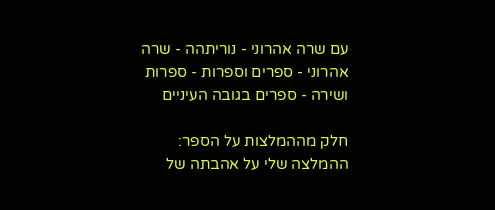עם שרה אהרוני - נוריתהה - שרה אהרוני - ספרים וספרות - ספרות ושירה - ספרים בגובה העיניים

חלק מההמלצות על הספר:
ההמלצה שלי על אהבתה של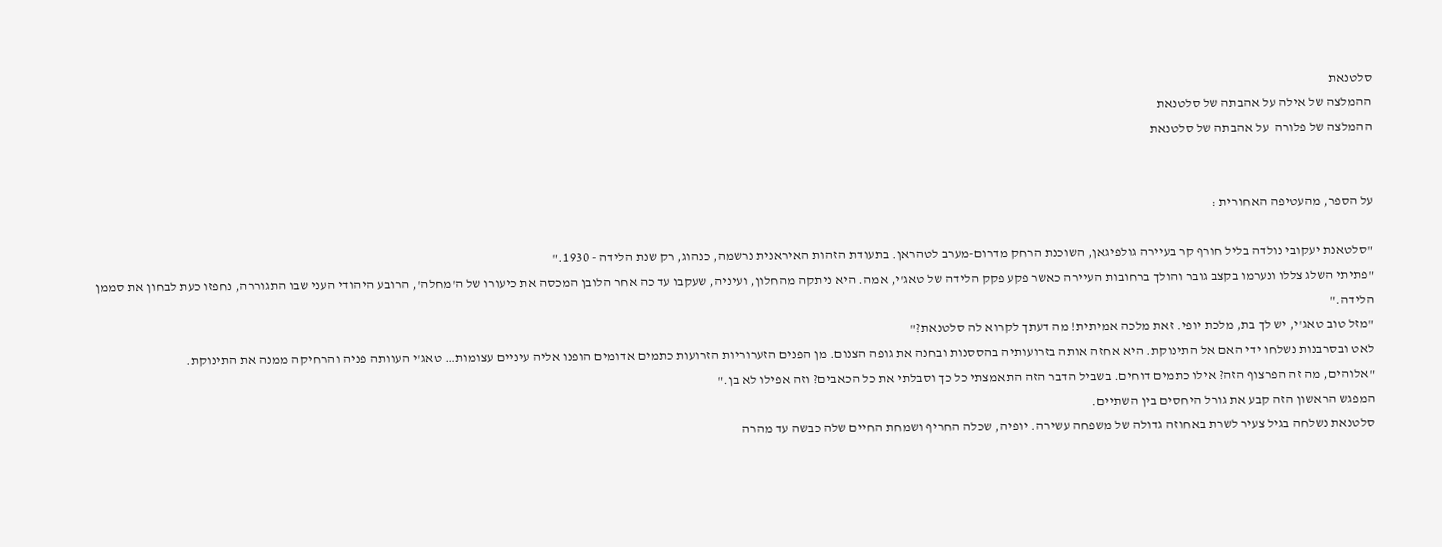סלטנאת
ההמלצה של אילה על אהבתה של סלטנאת
ההמלצה של פלורה  על אהבתה של סלטנאת


על הספר, מהעטיפה האחורית :

"סלטאנת יעקובי נולדה בליל חורף קר בעיירה גולפיגאן, השוכנת הרחק מדרום-מערב לטהראן. בתעודת הזהות האיראנית נרשמה, כנהוג, רק שנת הלידה - 1930."
"פתיתי השלג צללו ונערמו בקצב גובר והולך ברחובות העיירה כאשר פקע פקק הלידה של טאג'י, אמה. היא ניתקה מהחלון, ועיניה, שעקבו עד כה אחר הלובן המכסה את כיעורו של ה'מחלה', הרובע היהודי העני שבו התגוררה, נחפזו כעת לבחון את סממן הלידה."
"מזל טוב טאג'י, יש לך בת, מלכת יופי. זאת מלכה אמיתית! מה דעתך לקרוא לה סלטנאת?"
לאט ובסרבנות נשלחו ידי האם אל התינוקת. היא אחזה אותה בזרועותיה בהססנות ובחנה את גופה הצנום. מן הפנים הזערוריות הזרועות כתמים אדומים הופנו אליה עיניים עצומות… טאג'י העוותה פניה והרחיקה ממנה את התינוקת.
"אלוהים, מה זה הפרצוף הזה? אילו כתמים דוחים. בשביל הדבר הזה התאמצתי כל כך וסבלתי את כל הכאבים? וזה אפילו לא בן."
המפגש הראשון הזה קבע את גורל היחסים בין השתיים.
סלטנאת נשלחה בגיל צעיר לשרת באחוזה גדולה של משפחה עשירה. יופיה, שכלה החריף ושמחת החיים שלה כבשה עד מהרה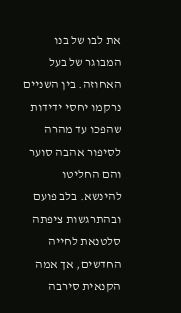את לבו של בנו המבוגר של בעל האחוזה. בין השניים נרקמו יחסי ידידות שהפכו עד מהרה לסיפור אהבה סוער והם החליטו להינשא. בלב פועם ובהתרגשות ציפתה סלטנאת לחייה החדשים, אך אמה הקנאית סירבה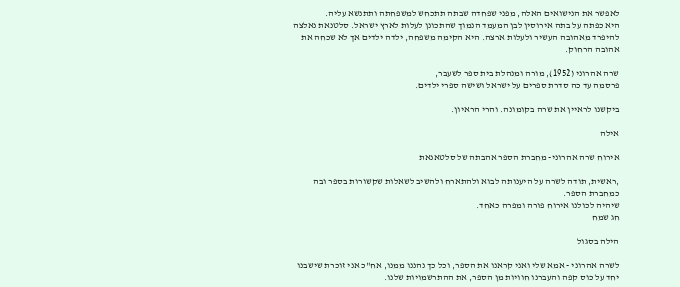לאפשר את הנישואים האלה, מפני שפחדה שבתה תתכחש למשפחתה ותתנשא עליה.
היא כפתה על בתה אירוסין לבן המעמד הנמוך שהתכונן לעלות לארץ ישראל. סלטנאת נאלצה להיפרד מאהובה העשיר ולעלות ארצה. היא הקימה משפחה, ילדה ילדים אך לא שכחה את אהובה הרחוק.

שרה אהרוני (1952), מורה ומנהלת בית ספר לשעבר,
פרסמה עד כה סדרת ספרים על ישראל ושישה ספרי ילדים.

ביקשנו לראיין את שרה בקומונה. והרי הראיון.

אילה

אירוח שרה אהרוני- מחברת הספר אהבתה של סלטאנאת

,ראשית, תודה לשרה על היענותה לבוא ולהתארח ולהשיב לשאלות שקשורות בספר ובה כמחברת הספר.
שיהיה לכולנו אירוח פורה ומפרה כאחד.
חג שמח

הילה בסגול

לשרה אהרוני - אמא שלי ואני קראנו את הספר, וכל כך נהננו ממנו, אח"כ אני זוכרת שישבנו יחד על כוס קפה והעברנו חוויות מן הספר, את ההתרשמויות שלנו.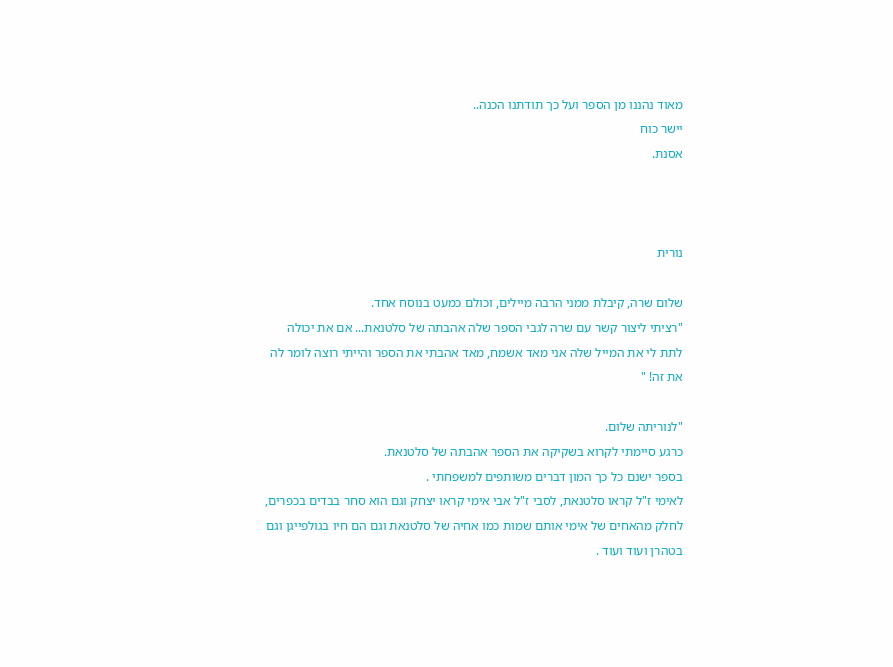מאוד נהננו מן הספר ועל כך תודתנו הכנה..
יישר כוח
אסנת.



נורית

שלום שרה, קיבלת ממני הרבה מיילים, וכולם כמעט בנוסח אחד.
"רציתי ליצור קשר עם שרה לגבי הספר שלה אהבתה של סלטנאת... אם את יכולה לתת לי את המייל שלה אני מאד אשמח, מאד אהבתי את הספר והייתי רוצה לומר לה את זה! "

"לנוריתה שלום.
כרגע סיימתי לקרוא בשקיקה את הספר אהבתה של סלטנאת.
בספר ישנם כל כך המון דברים משותפים למשפחתי .
לאימי ז"ל קראו סלטנאת, לסבי ז"ל אבי אימי קראו יצחק וגם הוא סחר בבדים בכפרים, לחלק מהאחים של אימי אותם שמות כמו אחיה של סלטנאת וגם הם חיו בגולפייגן וגם בטהרן ועוד ועוד .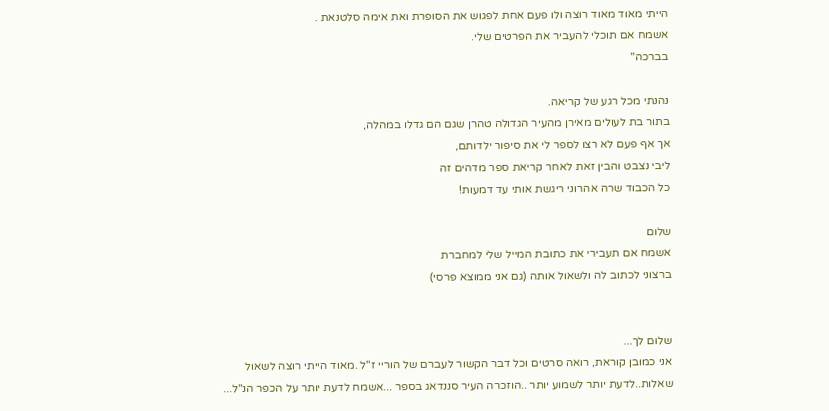הייתי מאוד מאוד רוצה ולו פעם אחת לפגוש את הסופרת ואת אימה סלטנאת .
אשמח אם תוכלי להעביר את הפרטים שלי.
בברכה"

נהנתי מכל רגע של קריאה.
בתור בת לעולים מאירן מהעיר הגדולה טהרן שגם הם גדלו במהלה,
אך אף פעם לא רצו לספר לי את סיפור ילדותם,
ליבי נצבט והבין זאת לאחר קריאת ספר מדהים זה
כל הכבוד שרה אהרוני ריגשת אותי עד דמעות!

שלום
אשמח אם תעבירי את כתובת המייל שלי למחברת
ברצוני לכתוב לה ולשאול אותה (גם אני ממוצא פרסי)


שלום לך...
אני כמובן קוראת, רואה סרטים וכל דבר הקשור לעברם של הוריי ז"ל .מאוד הייתי רוצה לשאול שאלות..לדעת יותר לשמוע יותר ..הוזכרה העיר סננדאג בספר ...אשמח לדעת יותר על הכפר הנ"ל...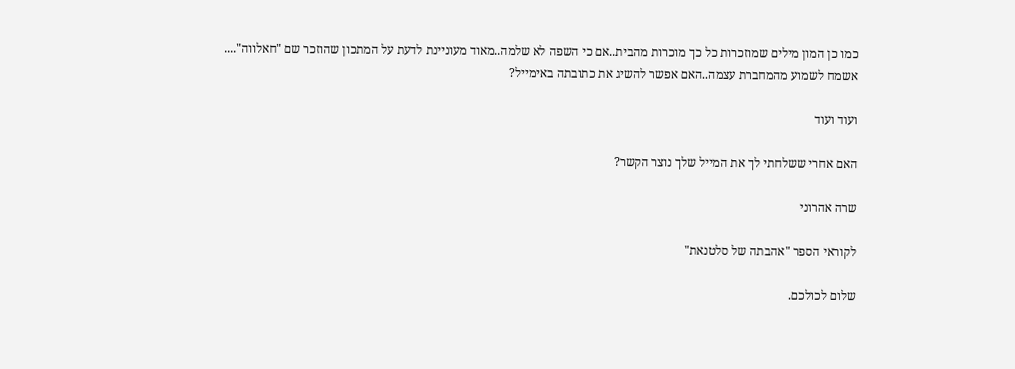כמו כן המון מילים שמוזכרות כל כך מוכרות מהבית..אם כי השפה לא שלמה..מאוד מעוניינת לדעת על המתכון שהוזכר שם "חאלווה"....
אשמח לשמוע מהמחברת עצמה..האם אפשר להשיג את כתובתה באימייל?

ועוד ועוד

האם אחרי ששלחתי לך את המייל שלך נוצר הקשר?

שרה אהרוני

לקוראי הספר "אהבתה של סלטנאת"

שלום לכולכם.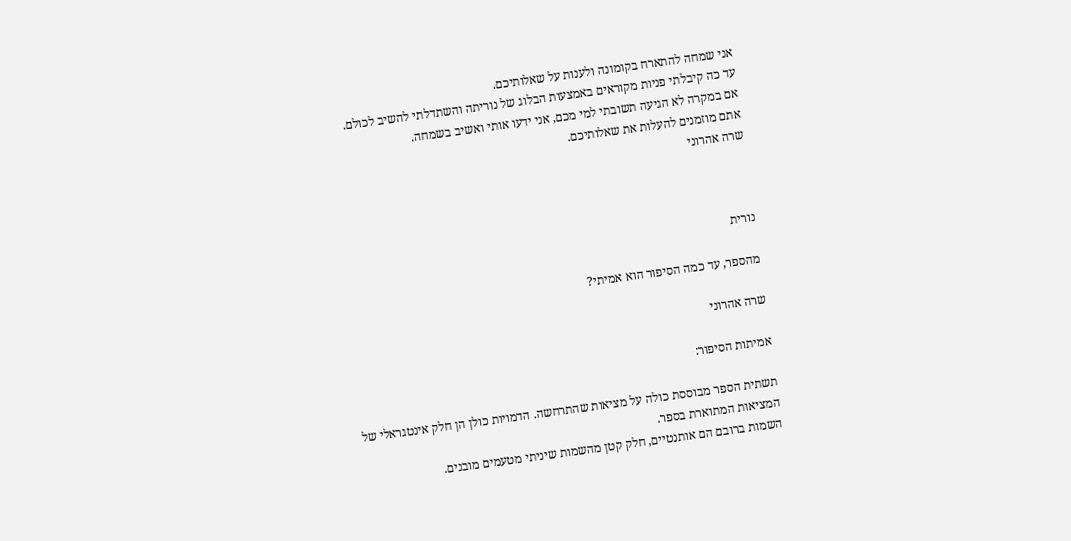אני שמחה להתארח בקומונה ולענות על שאלותיכם.
עד כה קיבלתי פניות מקוראים באמצעות הבלוג של נוריתה והשתדלתי להשיב לכולם.
אם במקרה לא הגיעה תשובתי למי מכם, אני ידעו אותי ואשיב בשמחה.
אתם מוזמנים להעלות את שאלותיכם.
שרה אהרוני



נורית

מהספר, עד כמה הסיפור הוא אמיתי?

שרה אהרוני

אמיתות הסיפור:

תשתית הספר מבוססת כולה על מציאות שהתרחשה. הדמויות כולן הן חלק אינטגראלי של המציאות המתוארת בספר.
השמות ברובם הם אותנטיים, חלק קטן מהשמות שיניתי מטעמים מובנים.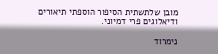מובן שלתשתית הסיפור הוספתי תיאורים ודיאלוגים פרי דמיוני.

נימרוד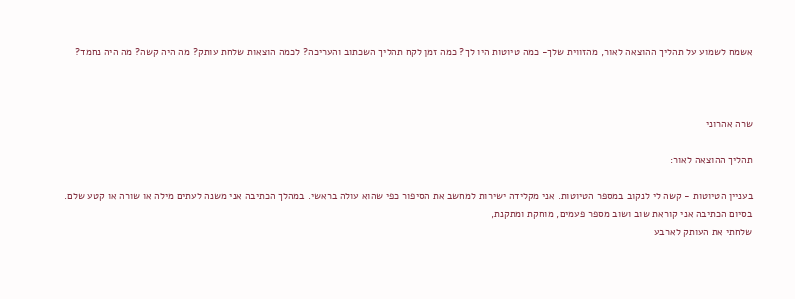אשמח לשמוע על תהליך ההוצאה לאור, מהזווית שלך- כמה טיוטות היו לך? כמה זמן לקח תהליך השכתוב והעריכה? לכמה הוצאות שלחת עותק? מה היה קשה? מה היה נחמד?



שרה אהרוני

תהליך ההוצאה לאור:

בעניין הטיוטות - קשה לי לנקוב במספר הטיוטות. אני מקלידה ישירות למחשב את הסיפור כפי שהוא עולה בראשי. במהלך הכתיבה אני משנה לעתים מילה או שורה או קטע שלם.
בסיום הכתיבה אני קוראת שוב ושוב מספר פעמים, מוחקת ומתקנת,
שלחתי את העותק לארבע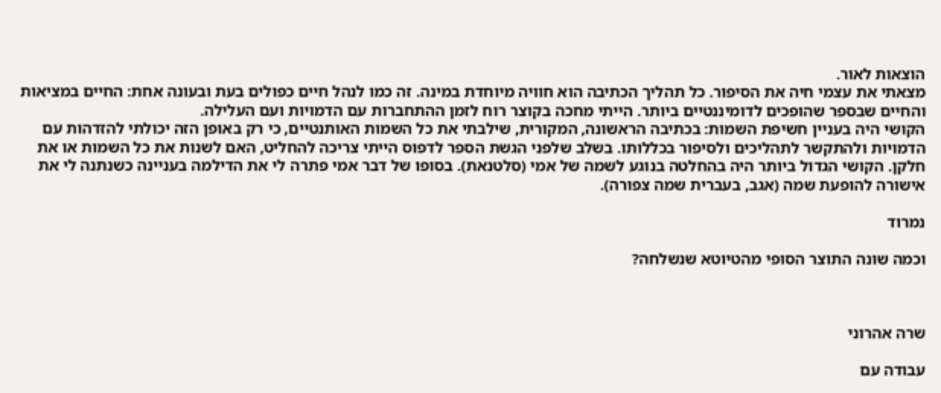הוצאות לאור.
מצאתי את עצמי חיה את הסיפור. כל תהליך הכתיבה הוא חוויה מיוחדת במינה. זה כמו לנהל חיים כפולים בעת ובעונה אחת: החיים במציאות והחיים שבספר שהופכים לדומיננטיים ביותר. הייתי מחכה בקוצר רוח לזמן ההתחברות עם הדמויות ועם העלילה.
הקושי היה בעניין חשיפת השמות: בכתיבה הראשונה, המקורית, שילבתי את כל השמות האותנטיים, כי רק באופן הזה יכולתי להזדהות עם הדמויות ולהתקשר לתהליכים ולסיפור בכללותו. בשלב שלפני הגשת הספר לדפוס הייתי צריכה להחליט, האם לשנות את כל השמות או את חלקן. הקושי הגדול ביותר היה בהחלטה בנוגע לשמה של אמי (סלטנאת). בסופו של דבר אמי פתרה לי את הדילמה בעניינה כשנתנה לי את אישורה להופעת שמה (אגב, בעברית שמה צפורה).

נמרוד

וכמה שונה התוצר הסופי מהטיוטא שנשלחה?



שרה אהרוני

עבודה עם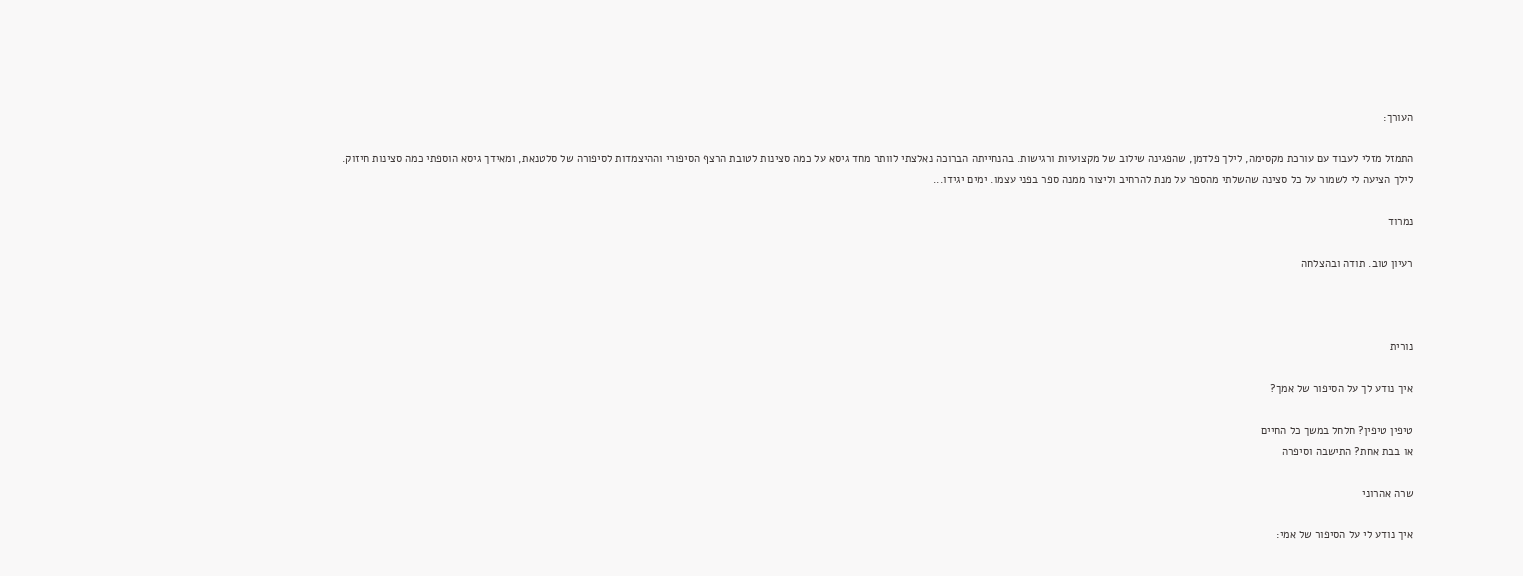העורך:

התמזל מזלי לעבוד עם עורכת מקסימה, לילך פלדמן, שהפגינה שילוב של מקצועיות ורגישות. בהנחייתה הברוכה נאלצתי לוותר מחד גיסא על כמה סצינות לטובת הרצף הסיפורי וההיצמדות לסיפורה של סלטנאת, ומאידך גיסא הוספתי כמה סצינות חיזוק.
לילך הציעה לי לשמור על כל סצינה שהשלתי מהספר על מנת להרחיב וליצור ממנה ספר בפני עצמו. ימים יגידו...

נמרוד

רעיון טוב. תודה ובהצלחה



נורית

איך נודע לך על הסיפור של אמך?

טיפין טיפין? חלחל במשך כל החיים
או בבת אחת? התישבה וסיפרה

שרה אהרוני

איך נודע לי על הסיפור של אמי: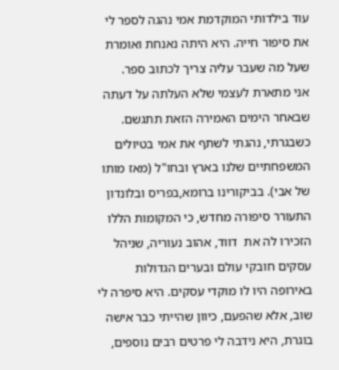עוד בילדותי המוקדמת אמי נהגה לספר לי את סיפור חייה. היא היתה נאנחת ואומרת שעל מה שעבר עליה צריך לכתוב ספר.
אני מתארת לעצמי שלא העלתה על דעתה שבאחר הימים האמירה הזאת תתגשם.
כשבגרתי, נהגתי לשתף את אמי בטיולים המשפחתיים שלנו בארץ ובחו"ל (מאז מותו של אבי). בביקורינו ברומא,בפריס ובלונדון התעורר סיפורה מחדש, כי המקומות הללו הזכירו לה את  דווד, אהוב נעוריה, שניהל עסקים חובקי עולם ובערים הגדולות באירופה היו לו מוקדי עסקים. היא סיפרה לי שוב, אלא שהפעם, כיוון שהייתי כבר אישה בוגרת, היא נידבה לי פרטים רבים נוספים,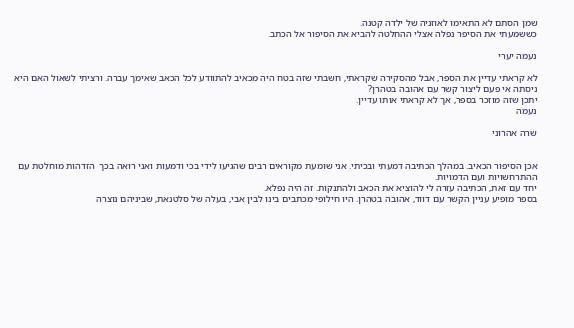שמן הסתם לא התאימו לאוזניה של ילדה קטנה.
כששמעתי את הסיפר נפלה אצלי ההחלטה להביא את הסיפור אל הכתב.

נעמה יערי

לא קראתי עדיין את הספר, אבל מהסקירה שקראתי, חשבתי שזה בטח היה מכאיב להתוודע לכל הכאב שאימך עברה. ורציתי לשאול האם היא ניסתה אי פעם ליצור קשר עם אהובה בטהרן?
יתכן שזה מוזכר בספר, אך לא קראתי אותו עדיין.
נעמה

שרה אהרוני


אכן הסיפור הכאיב. במהלך הכתיבה דמעתי ובכיתי. אני שומעת מקוראים רבים שהגיעו לידי בכי ודמעות ואני רואה בכך  הזדהות מוחלטת עם ההתרחשויות ועם הדמויות.
יחד עם זאת, הכתיבה עזרה לי להוציא את הכאב ולהתנקות. זה היה נפלא.
בספר מופיע עניין הקשר עם דווד, אהובה בטהרן. היו חילופי מכתבים בינו לבין אבי, בעלה של סלטנאת, שביניהם נוצרה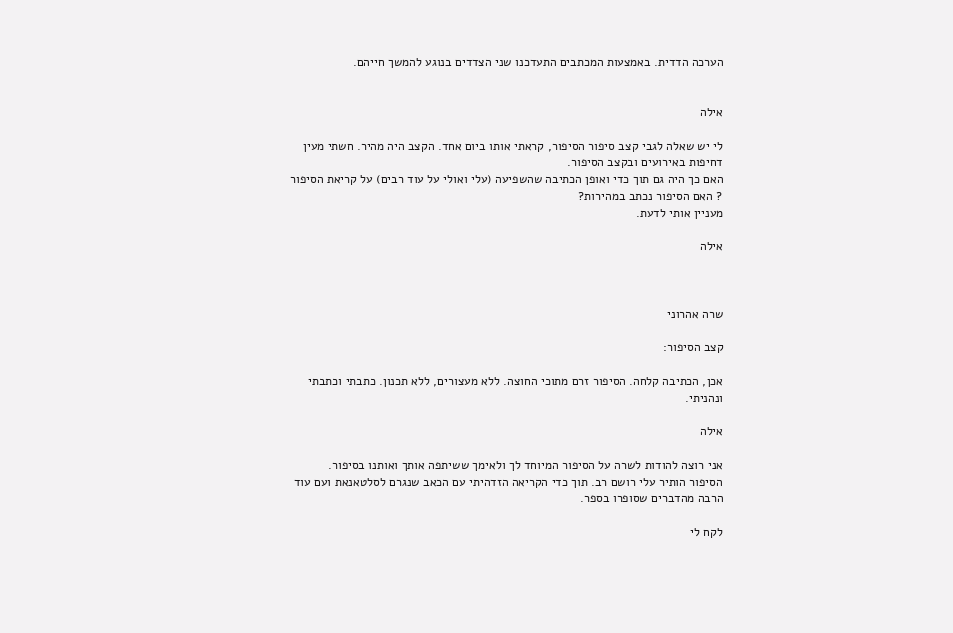הערכה הדדית. באמצעות המכתבים התעדכנו שני הצדדים בנוגע להמשך חייהם.


אילה

לי יש שאלה לגבי קצב סיפור הסיפור, קראתי אותו ביום אחד. הקצב היה מהיר. חשתי מעין דחיפות באירועים ובקצב הסיפור.
האם כך היה גם תוך כדי ואופן הכתיבה שהשפיעה (עלי ואולי על עוד רבים) על קריאת הסיפור ? האם הסיפור נכתב במהירות?
מעניין אותי לדעת.

אילה



שרה אהרוני

קצב הסיפור:

אכן, הכתיבה קלחה. הסיפור זרם מתוכי החוצה. ללא מעצורים, ללא תכנון. כתבתי וכתבתי ונהניתי.

אילה

אני רוצה להודות לשרה על הסיפור המיוחד לך ולאימך ששיתפה אותך ואותנו בסיפור.
הסיפור הותיר עלי רושם רב. תוך כדי הקריאה הזדהיתי עם הכאב שנגרם לסלטאנאת ועם עוד הרבה מהדברים שסופרו בספר.

לקח לי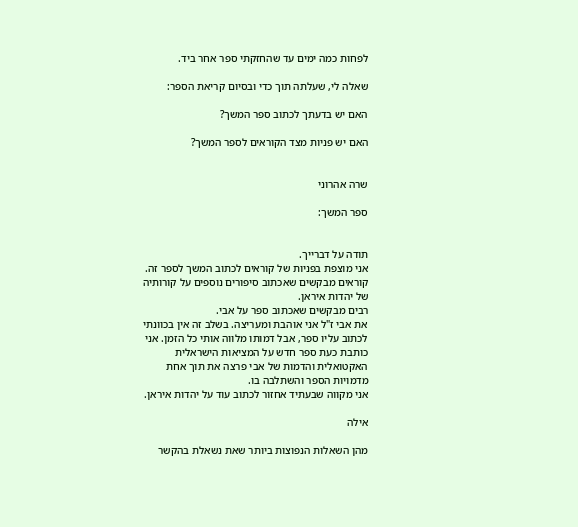לפחות כמה ימים עד שהחזקתי ספר אחר ביד.

שאלה לי, שעלתה תוך כדי ובסיום קריאת הספר:

האם יש בדעתך לכתוב ספר המשך?

האם יש פניות מצד הקוראים לספר המשך?


שרה אהרוני

ספר המשך:


תודה על דברייך.
אני מוצפת בפניות של קוראים לכתוב המשך לספר זה.
קוראים מבקשים שאכתוב סיפורים נוספים על קורותיה של יהדות איראן.
רבים מבקשים שאכתוב ספר על אבי.
את אבי ז"ל אני אוהבת ומעריצה. בשלב זה אין בכוונתי לכתוב עליו ספר, אבל דמותו מלווה אותי כל הזמן. אני כותבת כעת ספר חדש על המציאות הישראלית האקטואלית והדמות של אבי פרצה את תוך אחת מדמויות הספר והשתלבה בו.
אני מקווה שבעתיד אחזור לכתוב עוד על יהדות איראן.

אילה

מהן השאלות הנפוצות ביותר שאת נשאלת בהקשר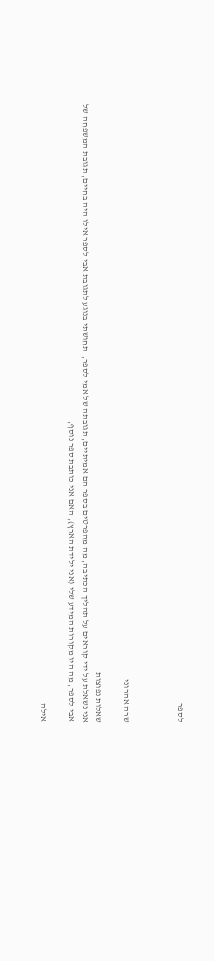לספר



שרה אהרוני

שאלות נפוצות
אני נשאלת על ידי קוראים על תהליך הכתיבה, מה מהפרטים בספר הם אמיתיים, תגובתה של אמי לספר,  תחושתי בנוגע לתגובת אבי לספר אילו היה בחיים, תגובת המשפחה של אבי לספר, מה היו מקורות המידע שלי (אני ילידת הארץ), האם אני כותבת ספר נוסף,

אילה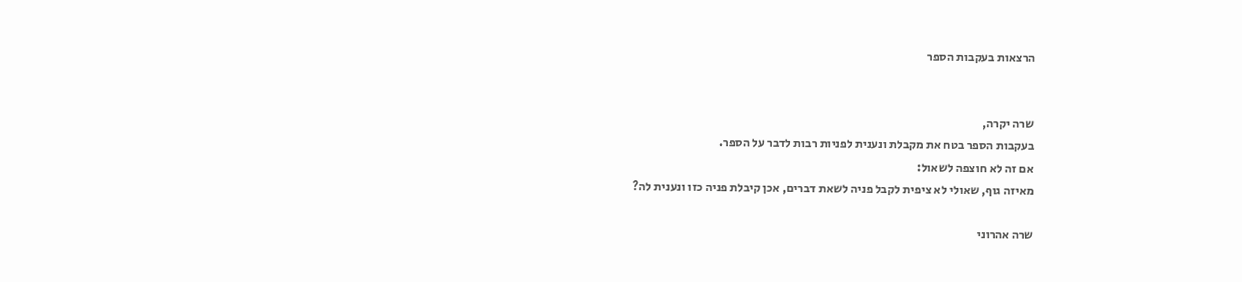הרצאות בעקבות הספר


שרה יקרה,
בעקבות הספר בטח את מקבלת ונענית לפניות רבות לדבר על הספר.
אם זה לא חוצפה לשאול:
מאיזה גוף, שאולי לא ציפית לקבל פניה לשאת דברים, אכן קיבלת פניה כזו ונענית לה?

שרה אהרוני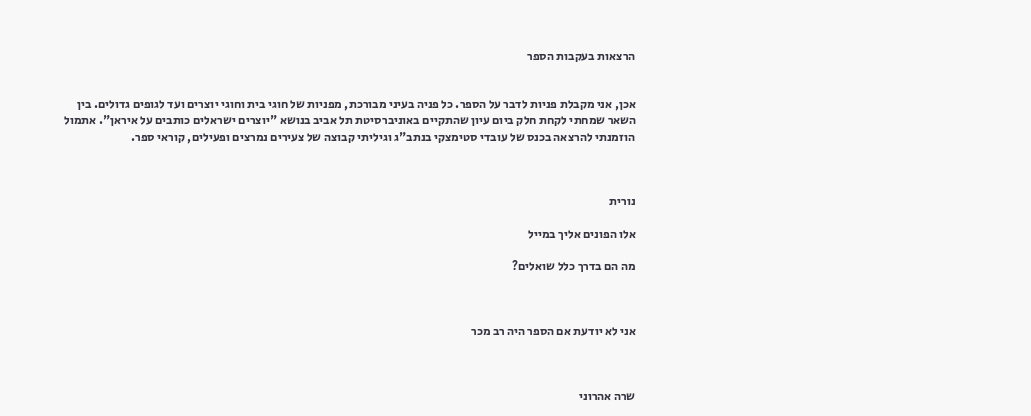הרצאות בעקבות הספר


אכן, אני מקבלת פניות לדבר על הספר. כל פניה בעיני מבורכת, מפניות של חוגי בית וחוגי יוצרים ועד לגופים גדולים. בין השאר שמחתי לקחת חלק ביום עיון שהתקיים באוניברסיטת תל אביב בנושא "יוצרים ישראלים כותבים על איראן". אתמול הוזמנתי להרצאה בכנס של עובדי סטימצקי בנתב"ג וגיליתי קבוצה של צעירים נמרצים ופעילים, קוראי ספר.



נורית

אלו הפונים אליך במייל

מה הם בדרך כלל שואלים?



אני לא יודעת אם הספר היה רב מכר



שרה אהרוני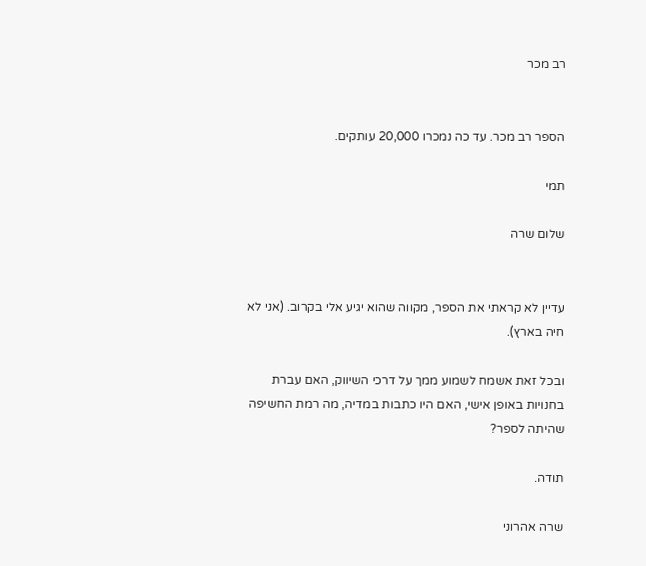רב מכר


הספר רב מכר. עד כה נמכרו 20,000 עותקים.

תמי

שלום שרה


עדיין לא קראתי את הספר, מקווה שהוא יגיע אלי בקרוב. (אני לא חיה בארץ).

ובכל זאת אשמח לשמוע ממך על דרכי השיווק, האם עברת בחנויות באופן אישי, האם היו כתבות במדיה, מה רמת החשיפה שהיתה לספר?

תודה.

שרה אהרוני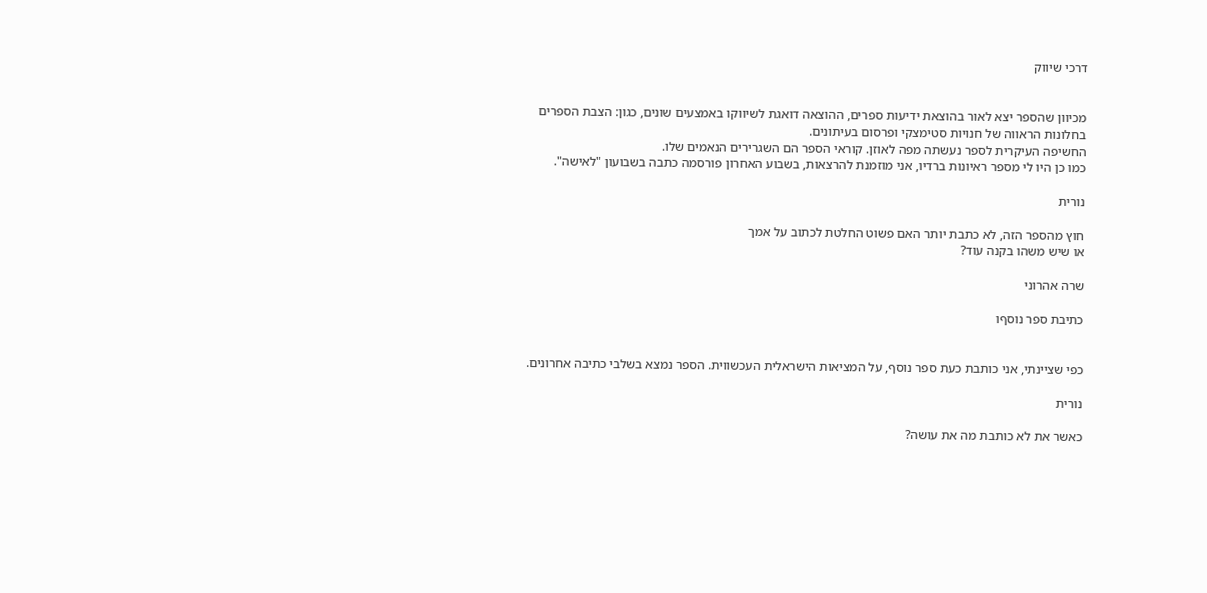דרכי שיווק


מכיוון שהספר יצא לאור בהוצאת ידיעות ספרים, ההוצאה דואגת לשיווקו באמצעים שונים, כגון: הצבת הספרים בחלונות הראווה של חנויות סטימצקי ופרסום בעיתונים.
החשיפה העיקרית לספר נעשתה מפה לאוזן. קוראי הספר הם השגרירים הנאמים שלו.
כמו כן היו לי מספר ראיונות ברדיו, אני מוזמנת להרצאות, בשבוע האחרון פורסמה כתבה בשבועון "לאישה".

נורית

חוץ מהספר הזה, לא כתבת יותר האם פשוט החלטת לכתוב על אמך
או שיש משהו בקנה עוד?

שרה אהרוני

כתיבת ספר נוסףו


כפי שציינתי, אני כותבת כעת ספר נוסף, על המציאות הישראלית העכשווית. הספר נמצא בשלבי כתיבה אחרונים.

נורית

כאשר את לא כותבת מה את עושה?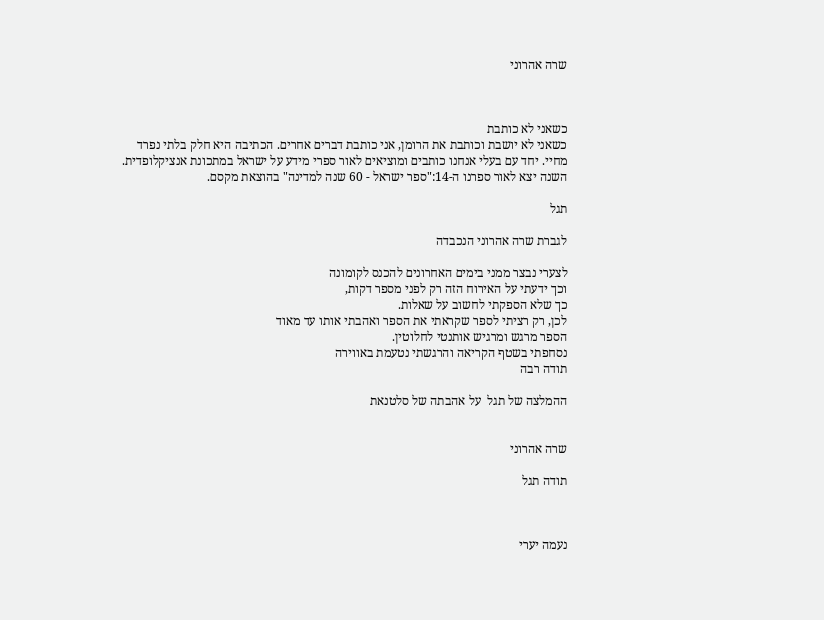שרה אהרוני



כשאני לא כותבת
כשאני לא יושבת וכותבת את הרומן, אני כותבת דברים אחרים. הכתיבה היא חלק בלתי נפרד מחיי. יחד עם בעלי אנחנו כותבים ומוציאים לאור ספרי מידע על ישראל במתכונת אנציקלופדית. השנה יצא לאור ספרנו ה-14:"ספר ישראל - 60 שנה למדינה" בהוצאת מקסם.

תגל

לגברת שרה אהרוני הנכבדה

לצערי נבצר ממני בימים האחרונים להכנס לקומונה
וכך ידעתי על האירוח הזה רק לפני מספר דקות,
כך שלא הספקתי לחשוב על שאלות.
לכן, רק רציתי לספר שקראתי את הספר ואהבתי אותו עד מאוד
הספר מרגש ומרגיש אותנטי לחלוטין.
נסחפתי בשטף הקריאה והרגשתי נטעמת באווירה
תודה רבה

ההמלצה של תגל  על אהבתה של סלטנאת


שרה אהרוני

תודה תגל



נעמה יערי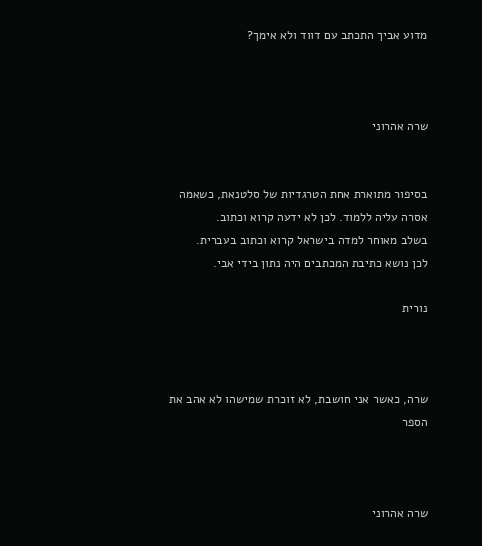מדוע אביך התכתב עם דווד ולא אימך?



שרה אהרוני


בסיפור מתוארת אחת הטרגדיות של סלטנאת, כשאמה אסרה עליה ללמוד. לכן לא ידעה קרוא וכתוב.
בשלב מאוחר למדה בישראל קרוא וכתוב בעברית.
לכן נושא כתיבת המכתבים היה נתון בידי אבי.

נורית



שרה, כאשר אני חושבת, לא זוכרת שמישהו לא אהב את הספר



שרה אהרוני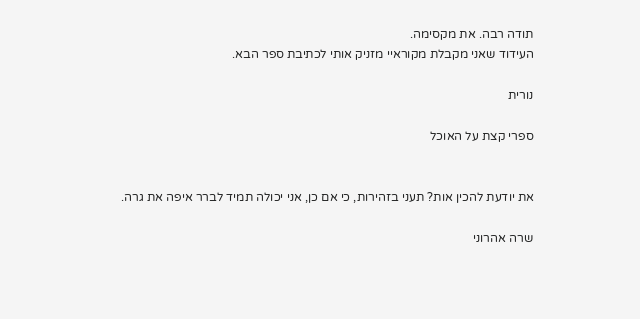תודה רבה. את מקסימה.
העידוד שאני מקבלת מקוראיי מזניק אותי לכתיבת ספר הבא.

נורית

ספרי קצת על האוכל


את יודעת להכין אות? תעני בזהירות, כי אם כן, אני יכולה תמיד לברר איפה את גרה.

שרה אהרוני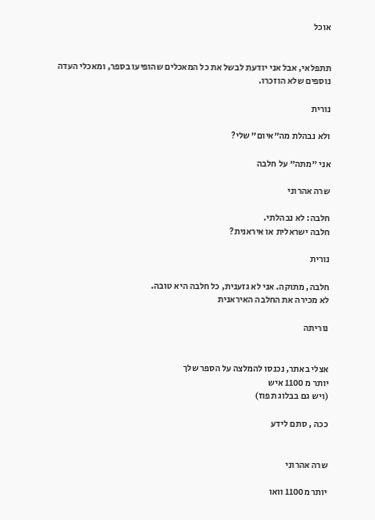אוכל


תתפלאי, אבל אני יודעת לבשל את כל המאכלים שהופיעו בספר, ומאכלי העדה נוספים שלא הוזכרו.

נורית

ולא נבהלת מה"איום" שלי?

אני "מתה" על חלבה

שרה אהרוני

חלבה: לא נבהלתי.
חלבה ישראלית או איראנית?

נורית

חלבה, מתוקה. אני לא גזענית, כל חלבה היא טובה.
לא מכירה את החלבה האיראנית

נוריתה


אצלי באתר, נכנסו להמלצה על הספר שלך
יותר מ 1100 איש
(ויש גם בבלוג תפוז)

ככה , סתם לידע


שרה אהרוני

יותר מ1100 וואו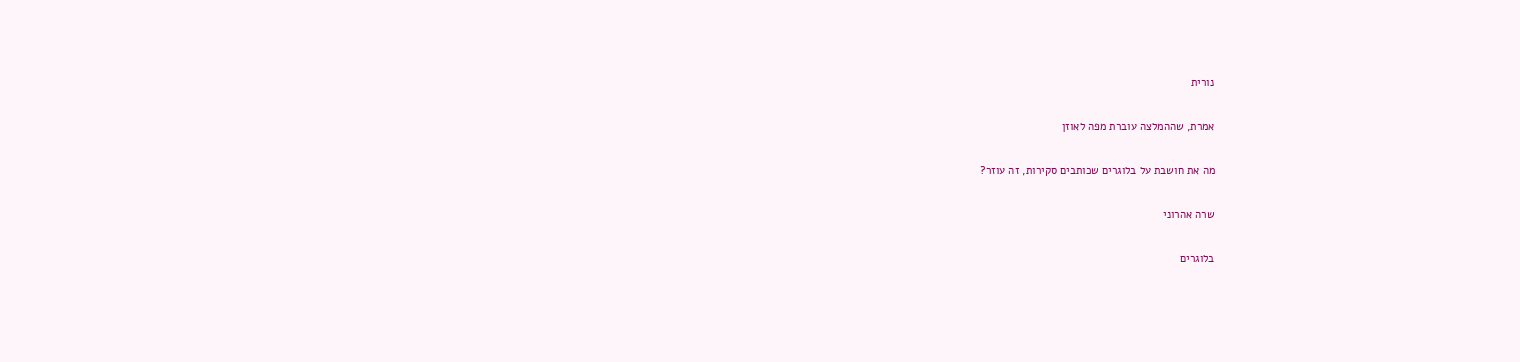נורית

אמרת, שההמלצה עוברת מפה לאוזן

מה את חושבת על בלוגרים שכותבים סקירות, זה עוזר?

שרה אהרוני

בלוגרים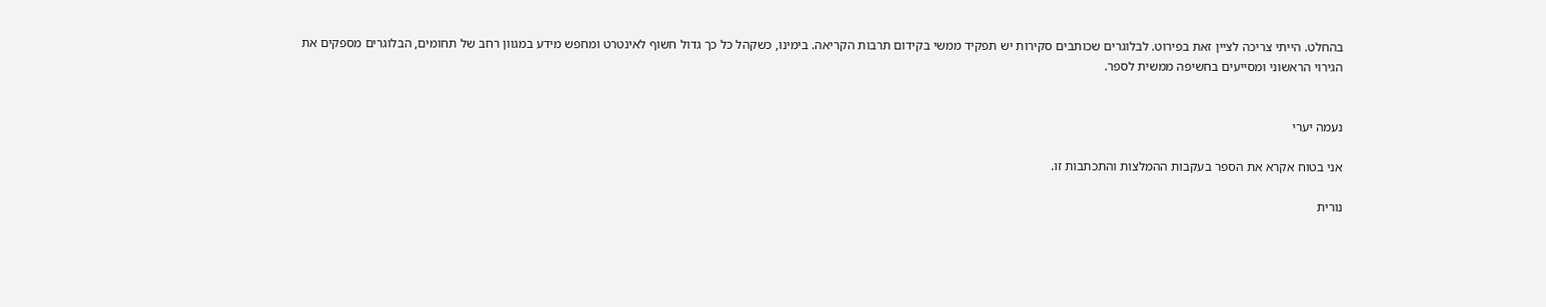בהחלט. הייתי צריכה לציין זאת בפירוט. לבלוגרים שכותבים סקירות יש תפקיד ממשי בקידום תרבות הקריאה. בימינו, כשקהל כל כך גדול חשוף לאינטרט ומחפש מידע במגוון רחב של תחומים, הבלוגרים מספקים את הגירוי הראשוני ומסייעים בחשיפה ממשית לספר.


נעמה יערי

אני בטוח אקרא את הספר בעקבות ההמלצות והתכתבות זו.

נורית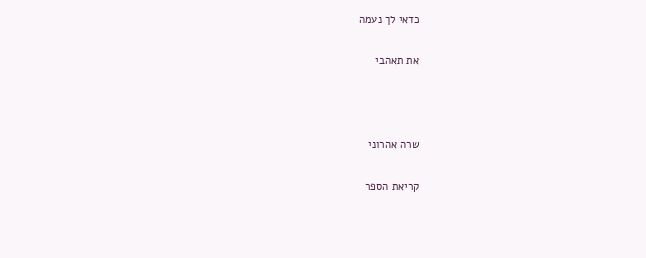כדאי לך נעמה

את תאהבי



שרה אהרוני

קריאת הספר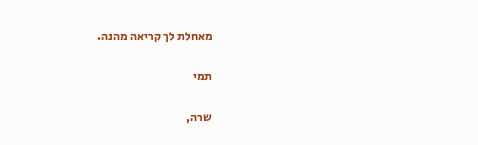מאחלת לך קריאה מהנה.

תמי

שרה,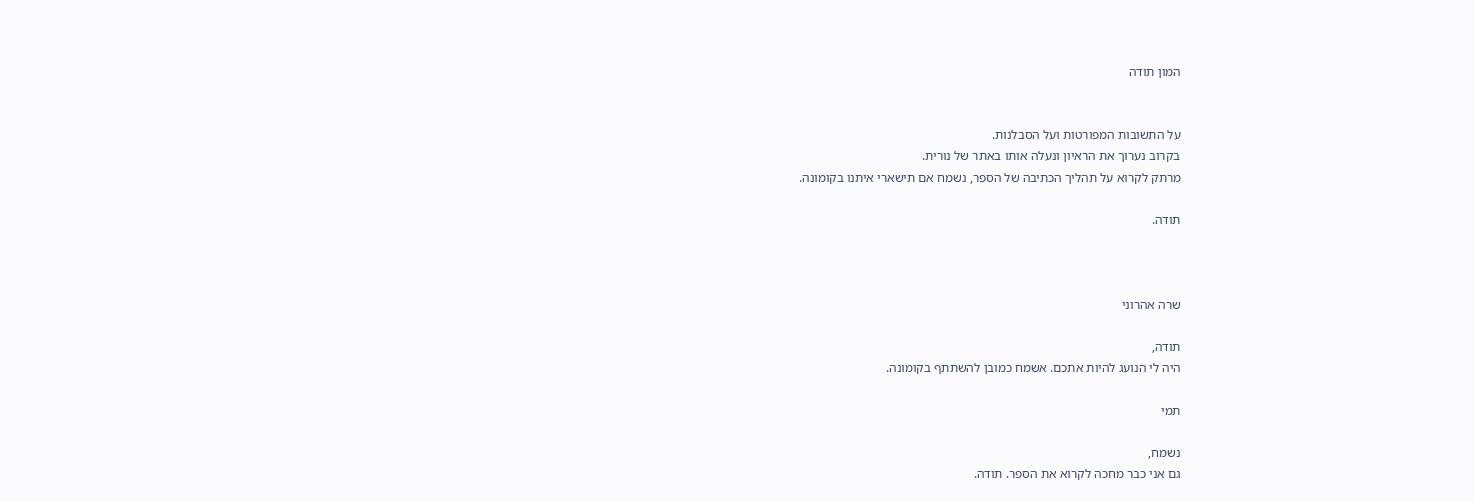המון תודה


על התשובות המפורטות ועל הסבלנות.
בקרוב נערוך את הראיון ונעלה אותו באתר של נורית.
מרתק לקרוא על תהליך הכתיבה של הספר, נשמח אם תישארי איתנו בקומונה.

תודה.



שרה אהרוני

תודה,
היה לי הנועג להיות אתכם. אשמח כמובן להשתתף בקומונה.

תמי

נשמח,
גם אני כבר מחכה לקרוא את הספר. תודה.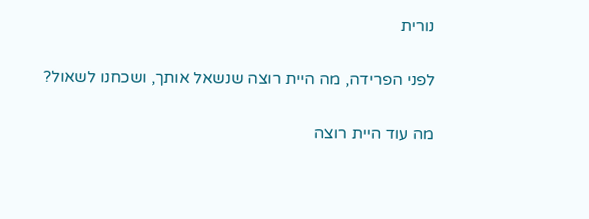נורית

לפני הפרידה, מה היית רוצה שנשאל אותך, ושכחנו לשאול?

מה עוד היית רוצה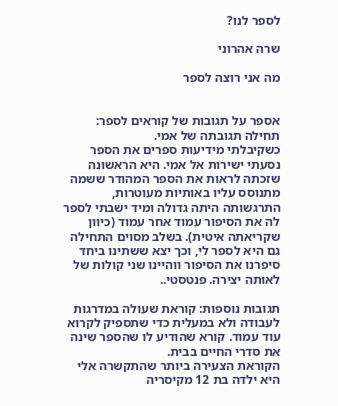לספר לנו?

שרה אהרוני

מה אני רוצה לספר


אספר על תגובות של קוראים לספר:
תחילה תגובתה של אמי.
כשקיבלתי מידיעות ספרים את הספר נסעתי ישירות אל אמי. היא הראשונה שזכתה לראות את הספר המהודר ששמה מתנוסס עליו באותיות מעוטרות, התרגשותה היתה גדולה ומיד ישבתי לספר לה את הסיפור עמוד אחר עמוד (כיוון שקריאתה איטית). בשלב מסוים התחילה גם היא לספר לי, וכך יצא ששתינו ביחד סיפרנו את הסיפור ווהיינו שני קולות של לאותה יצירה. פנטסטי..

תגובות נוספות: קוראת שעולה במדרגות לעבודה ולא במעלית כדי שתספיק לקרוא עוד עמוד. קורא שהודיע לו שהספר שינה את סדרי החיים בבית.
הקוראת הצעירה ביותר שהתקשרה אלי היא ילדה בת 12 מקיסריה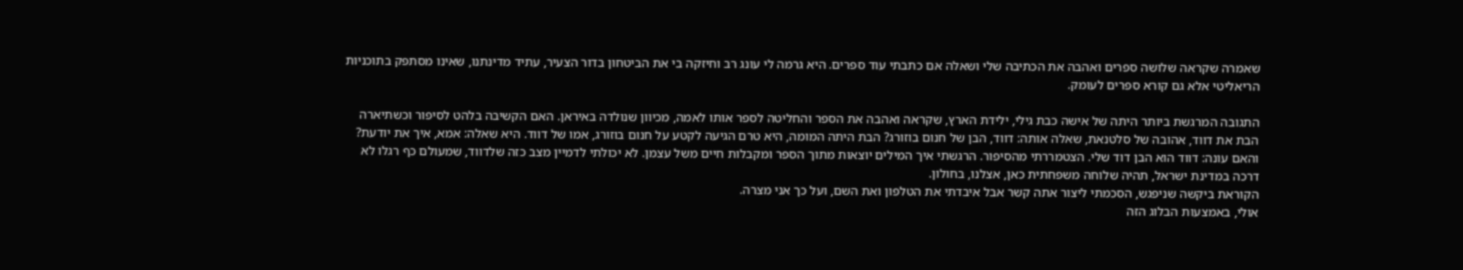שאמרה שקראה שלושה ספרים ואהבה את הכתיבה שלי ושאלה אם כתבתי עוד ספרים. היא גרמה לי עונג רב וחיזקה בי את הביטחון בדור הצעיר, עתיד מדינתנו, שאינו מסתפק בתוכניות הריאליטי אלא גם קורא ספרים לעומק.

התגובה המרגשת ביותר היתה של אישה כבת גילי, ילידת הארץ, שקראה ואהבה את הספר והחליטה לספר אותו לאמה, מכיוון שנולדה באיראן. האם הקשיבה בלהט לסיפור וכשתיארה הבת את דווד, אהובה של סלטנאת, שאלה אותה: דווד, הבן של חנום בוזורג? הבת היתה המומה, היא טרם הגיעה לקטע על חנום בוזורג, אמו של דווד. היא שאלה: אמא, איך את יודעת? והאם עונה: דווד הוא הבן דוד שלי. הצטמררתי מהסיפור. הרגשתי איך המילים יוצאות מתוך הספר ומקבלות חיים משל עצמן. לא יכולתי לדמיין מצב כזה שלדווד, שמעולם כף רגלו לא דרכה במדינת ישראל, תהיה שלוחה משפחתית כאן, אצלנו, בחולון.
הקוראת ביקשה שניפגש, הסכמתי ליצור אתה קשר אבל איבדתי את הטלפון ואת השם, ועל כך אני מצרה.
אולי, באמצעות הבלוג הזה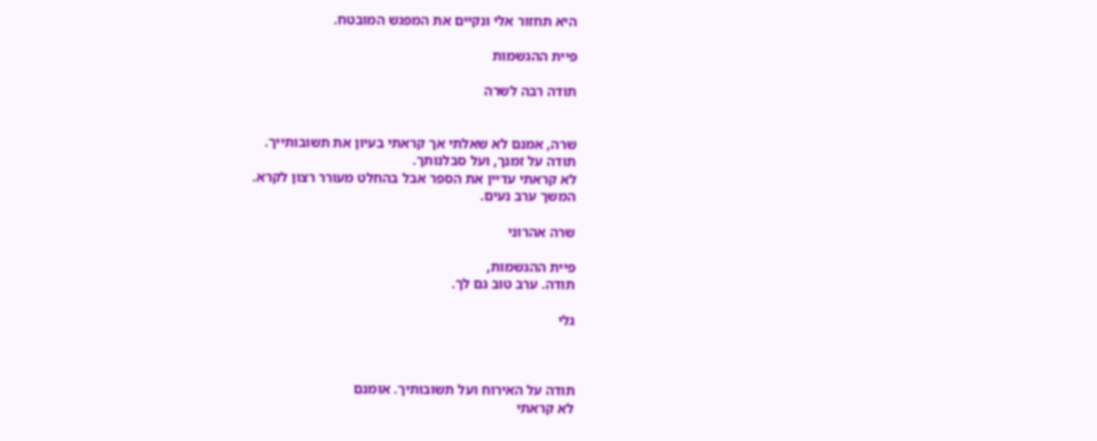היא תחזור אלי ונקיים את המפגש המובטח.

פיית ההגשמות

תודה רבה לשרה


שרה, אמנם לא שאלתי אך קראתי בעיון את תשובותייך.
תודה על זמנך, ועל סבלנותך.
לא קראתי עדיין את הספר אבל בהחלט מעורר רצון לקרא.
המשך ערב נעים.

שרה אהרוני

פיית ההגשמות,
תודה. ערב טוב גם לך.

גלי



תודה על האירוח ועל תשובותיך. אומנם
לא קראתי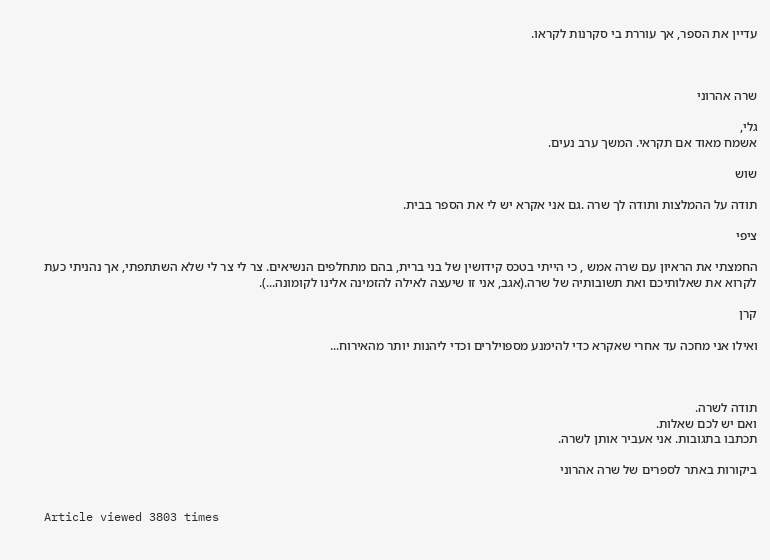עדיין את הספר, אך עוררת בי סקרנות לקראו.



שרה אהרוני

גלי,
אשמח מאוד אם תקראי. המשך ערב נעים.

שוש

תודה על ההמלצות ותודה לך שרה .גם אני אקרא יש לי את הספר בבית.

ציפי

החמצתי את הראיון עם שרה אמש , כי הייתי בטכס קידושין של בני ברית, בהם מתחלפים הנשיאים. צר לי צר לי שלא השתתפתי, אך נהניתי כעת לקרוא את שאלותיכם ואת תשובותיה של שרה.(אגב, אני זו שיעצה לאילה להזמינה אלינו לקומונה...).

קרן

ואילו אני מחכה עד אחרי שאקרא כדי להימנע מספוילרים וכדי ליהנות יותר מהאירוח...



תודה לשרה.
ואם יש לכם שאלות.
תכתבו בתגובות. אני אעביר אותן לשרה.

ביקורות באתר לספרים של שרה אהרוני


Article viewed 3803 times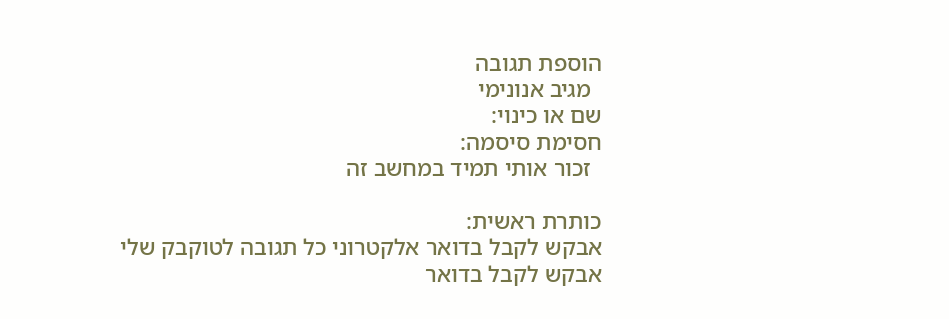הוספת תגובה
  מגיב אנונימי
שם או כינוי:
חסימת סיסמה:
  זכור אותי תמיד במחשב זה

כותרת ראשית:
אבקש לקבל בדואר אלקטרוני כל תגובה לטוקבק שלי
אבקש לקבל בדואר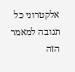אלקטרוני כל תגובה למאמר הזה